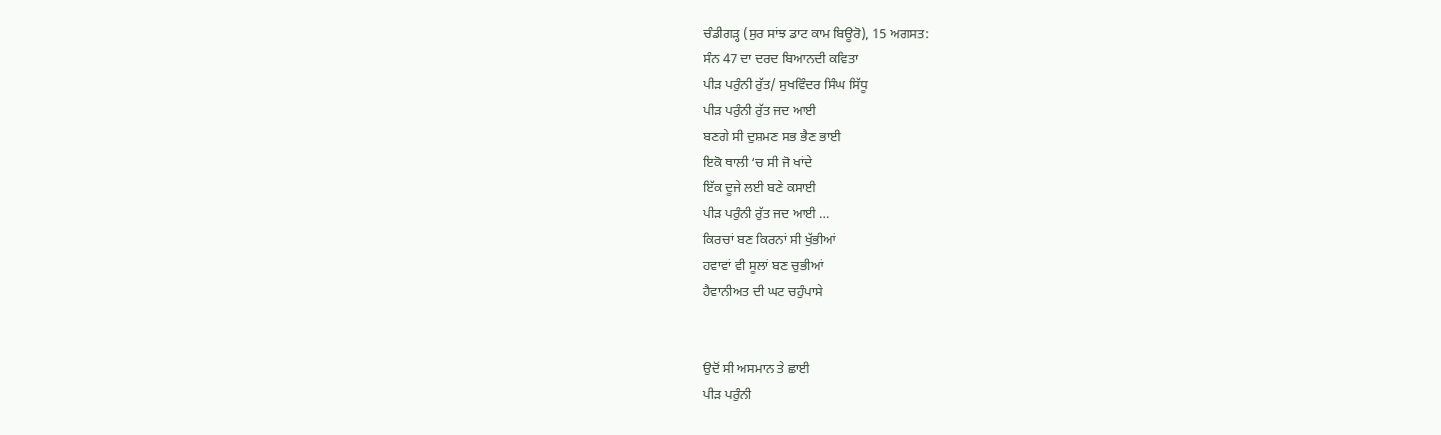ਚੰਡੀਗੜ੍ਹ (ਸੁਰ ਸਾਂਝ ਡਾਟ ਕਾਮ ਬਿਊਰੋ), 15 ਅਗਸਤ:
ਸੰਨ 47 ਦਾ ਦਰਦ ਬਿਆਨਦੀ ਕਵਿਤਾ
ਪੀੜ ਪਰੁੰਨੀ ਰੁੱਤ/ ਸੁਖਵਿੰਦਰ ਸਿੰਘ ਸਿੱਧੂ
ਪੀੜ ਪਰੁੰਨੀ ਰੁੱਤ ਜਦ ਆਈ
ਬਣਗੇ ਸੀ ਦੁਸ਼ਮਣ ਸਭ ਭੈਣ ਭਾਈ
ਇਕੋ ਥਾਲੀ ‘ਚ ਸੀ ਜੋ ਖਾਂਦੇ
ਇੱਕ ਦੂਜੇ ਲਈ ਬਣੇ ਕਸਾਈ
ਪੀੜ ਪਰੁੰਨੀ ਰੁੱਤ ਜਦ ਆਈ …
ਕਿਰਚਾਂ ਬਣ ਕਿਰਨਾਂ ਸੀ ਖੁੱਭੀਆਂ
ਹਵਾਵਾਂ ਵੀ ਸੂਲਾਂ ਬਣ ਚੁਭੀਆਂ
ਹੈਵਾਨੀਅਤ ਦੀ ਘਟ ਚਹੁੰਪਾਸੇ


ਉਦੋਂ ਸੀ ਅਸਮਾਨ ਤੇ ਛਾਈ
ਪੀੜ ਪਰੁੰਨੀ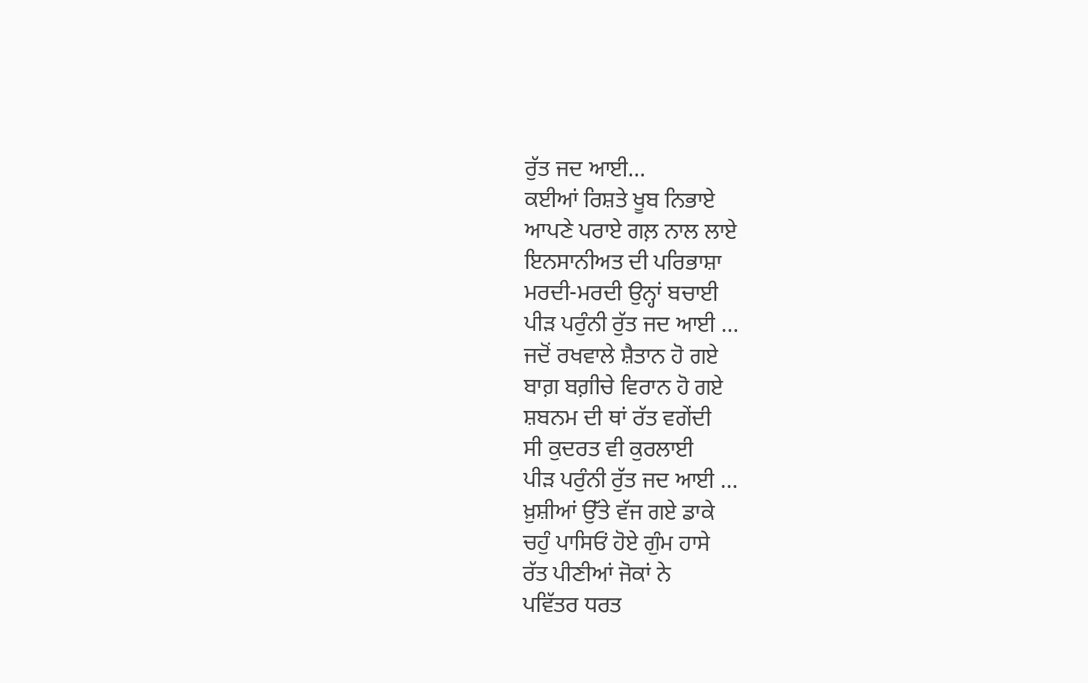ਰੁੱਤ ਜਦ ਆਈ…
ਕਈਆਂ ਰਿਸ਼ਤੇ ਖੂਬ ਨਿਭਾਏ
ਆਪਣੇ ਪਰਾਏ ਗਲ਼ ਨਾਲ ਲਾਏ
ਇਨਸਾਨੀਅਤ ਦੀ ਪਰਿਭਾਸ਼ਾ
ਮਰਦੀ-ਮਰਦੀ ਉਨ੍ਹਾਂ ਬਚਾਈ
ਪੀੜ ਪਰੁੰਨੀ ਰੁੱਤ ਜਦ ਆਈ …
ਜਦੋਂ ਰਖਵਾਲੇ ਸ਼ੈਤਾਨ ਹੋ ਗਏ
ਬਾਗ਼ ਬਗ਼ੀਚੇ ਵਿਰਾਨ ਹੋ ਗਏ
ਸ਼ਬਨਮ ਦੀ ਥਾਂ ਰੱਤ ਵਗੇਂਦੀ
ਸੀ ਕੁਦਰਤ ਵੀ ਕੁਰਲਾਈ
ਪੀੜ ਪਰੁੰਨੀ ਰੁੱਤ ਜਦ ਆਈ …
ਖ਼ੁਸ਼ੀਆਂ ਉੱਤੇ ਵੱਜ ਗਏ ਡਾਕੇ
ਚਹੁੰ ਪਾਸਿਓਂ ਹੋਏ ਗੁੰਮ ਹਾਸੇ
ਰੱਤ ਪੀਣੀਆਂ ਜੋਕਾਂ ਨੇ
ਪਵਿੱਤਰ ਧਰਤ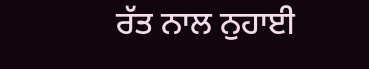ਰੱਤ ਨਾਲ ਨੁਹਾਈ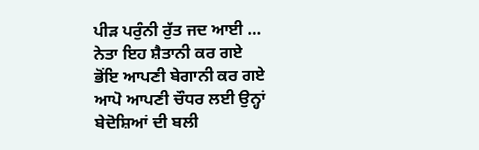ਪੀੜ ਪਰੁੰਨੀ ਰੁੱਤ ਜਦ ਆਈ …
ਨੇਤਾ ਇਹ ਸ਼ੈਤਾਨੀ ਕਰ ਗਏ
ਭੋਂਇ ਆਪਣੀ ਬੇਗਾਨੀ ਕਰ ਗਏ
ਆਪੋ ਆਪਣੀ ਚੌਧਰ ਲਈ ਉਨ੍ਹਾਂ
ਬੇਦੋਸ਼ਿਆਂ ਦੀ ਬਲੀ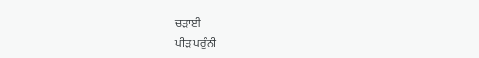ਚੜਾਈ
ਪੀੜ ਪਰੁੰਨੀ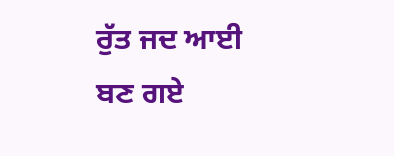ਰੁੱਤ ਜਦ ਆਈ
ਬਣ ਗਏ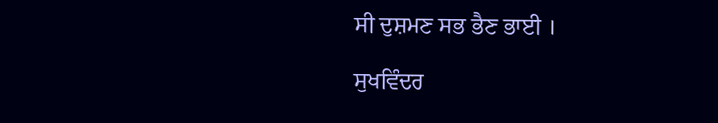ਸੀ ਦੁਸ਼ਮਣ ਸਭ ਭੈਣ ਭਾਈ ।

ਸੁਖਵਿੰਦਰ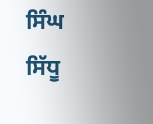ਸਿੰਘ ਸਿੱਧੂ